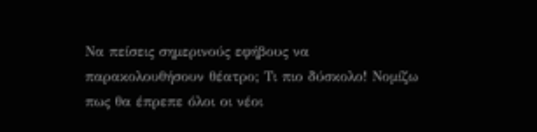Να πείσεις σημερινούς εφήβους να παρακολουθήσουν θέατρο; Τι πιο δύσκολο! Νομίζω πως θα έπρεπε όλοι οι νέοι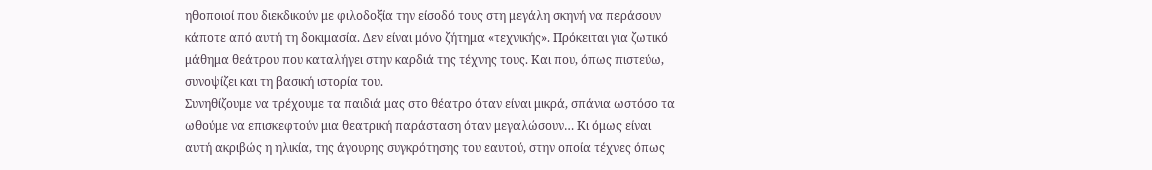ηθοποιοί που διεκδικούν με φιλοδοξία την είσοδό τους στη μεγάλη σκηνή να περάσουν κάποτε από αυτή τη δοκιμασία. Δεν είναι μόνο ζήτημα «τεχνικής». Πρόκειται για ζωτικό μάθημα θεάτρου που καταλήγει στην καρδιά της τέχνης τους. Και που, όπως πιστεύω, συνοψίζει και τη βασική ιστορία του.
Συνηθίζουμε να τρέχουμε τα παιδιά μας στο θέατρο όταν είναι μικρά, σπάνια ωστόσο τα ωθούμε να επισκεφτούν μια θεατρική παράσταση όταν μεγαλώσουν… Κι όμως είναι αυτή ακριβώς η ηλικία, της άγουρης συγκρότησης του εαυτού, στην οποία τέχνες όπως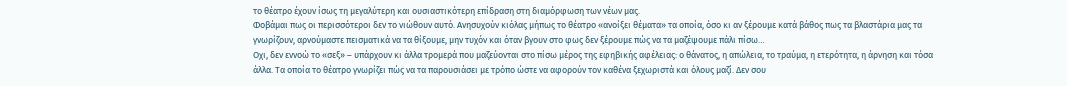το θέατρο έχουν ίσως τη μεγαλύτερη και ουσιαστικότερη επίδραση στη διαμόρφωση των νέων μας.
Φοβάμαι πως οι περισσότεροι δεν το νιώθουν αυτό. Ανησυχούν κιόλας μήπως το θέατρο «ανοίξει θέματα» τα οποία, όσο κι αν ξέρουμε κατά βάθος πως τα βλαστάρια μας τα γνωρίζουν, αρνούμαστε πεισματικά να τα θίξουμε, μην τυχόν και όταν βγουν στο φως δεν ξέρουμε πώς να τα μαζέψουμε πάλι πίσω…
Οχι, δεν εννοώ το «σεξ» – υπάρχουν κι άλλα τρομερά που μαζεύονται στο πίσω μέρος της εφηβικής αφέλειας: ο θάνατος, η απώλεια, το τραύμα, η ετερότητα, η άρνηση και τόσα άλλα. Τα οποία το θέατρο γνωρίζει πώς να τα παρουσιάσει με τρόπο ώστε να αφορούν τον καθένα ξεχωριστά και όλους μαζί. Δεν σου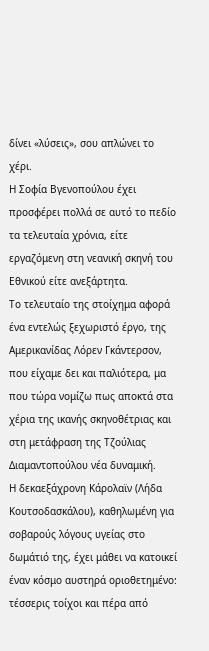δίνει «λύσεις», σου απλώνει το χέρι.
Η Σοφία Βγενοπούλου έχει προσφέρει πολλά σε αυτό το πεδίο τα τελευταία χρόνια, είτε εργαζόμενη στη νεανική σκηνή του Εθνικού είτε ανεξάρτητα.
Το τελευταίο της στοίχημα αφορά ένα εντελώς ξεχωριστό έργο, της Αμερικανίδας Λόρεν Γκάντερσον, που είχαμε δει και παλιότερα, μα που τώρα νομίζω πως αποκτά στα χέρια της ικανής σκηνοθέτριας και στη μετάφραση της Τζούλιας Διαμαντοπούλου νέα δυναμική.
Η δεκαεξάχρονη Κάρολαϊν (Λήδα Κουτσοδασκάλου), καθηλωμένη για σοβαρούς λόγους υγείας στο δωμάτιό της, έχει μάθει να κατοικεί έναν κόσμο αυστηρά οριοθετημένο: τέσσερις τοίχοι και πέρα από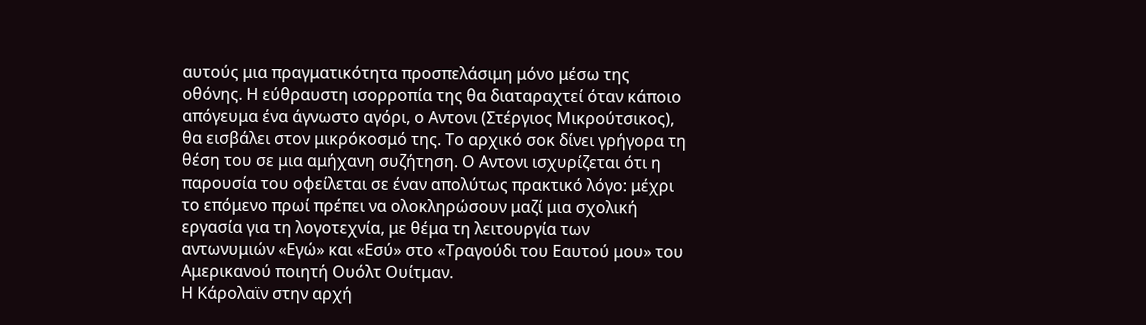αυτούς μια πραγματικότητα προσπελάσιμη μόνο μέσω της οθόνης. Η εύθραυστη ισορροπία της θα διαταραχτεί όταν κάποιο απόγευμα ένα άγνωστο αγόρι, ο Αντονι (Στέργιος Μικρούτσικος), θα εισβάλει στον μικρόκοσμό της. Το αρχικό σοκ δίνει γρήγορα τη θέση του σε μια αμήχανη συζήτηση. Ο Αντονι ισχυρίζεται ότι η παρουσία του οφείλεται σε έναν απολύτως πρακτικό λόγο: μέχρι το επόμενο πρωί πρέπει να ολοκληρώσουν μαζί μια σχολική εργασία για τη λογοτεχνία, με θέμα τη λειτουργία των αντωνυμιών «Εγώ» και «Εσύ» στο «Τραγούδι του Εαυτού μου» του Αμερικανού ποιητή Ουόλτ Ουίτμαν.
Η Κάρολαϊν στην αρχή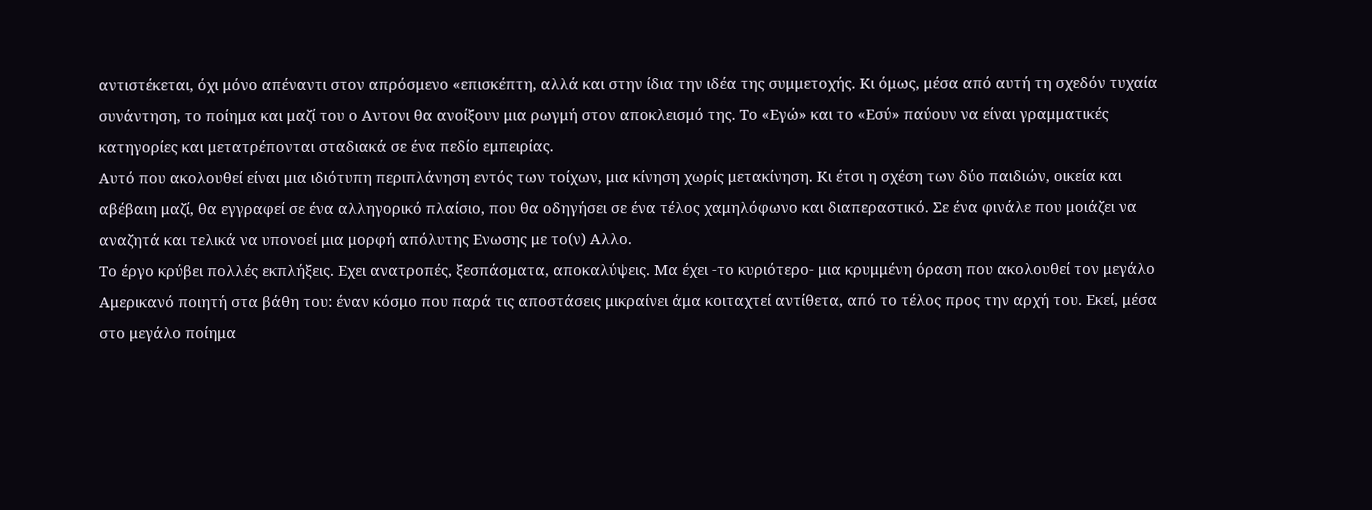αντιστέκεται, όχι μόνο απέναντι στον απρόσμενο «επισκέπτη, αλλά και στην ίδια την ιδέα της συμμετοχής. Κι όμως, μέσα από αυτή τη σχεδόν τυχαία συνάντηση, το ποίημα και μαζί του ο Αντονι θα ανοίξουν μια ρωγμή στον αποκλεισμό της. Το «Εγώ» και το «Εσύ» παύουν να είναι γραμματικές κατηγορίες και μετατρέπονται σταδιακά σε ένα πεδίο εμπειρίας.
Αυτό που ακολουθεί είναι μια ιδιότυπη περιπλάνηση εντός των τοίχων, μια κίνηση χωρίς μετακίνηση. Κι έτσι η σχέση των δύο παιδιών, οικεία και αβέβαιη μαζί, θα εγγραφεί σε ένα αλληγορικό πλαίσιο, που θα οδηγήσει σε ένα τέλος χαμηλόφωνο και διαπεραστικό. Σε ένα φινάλε που μοιάζει να αναζητά και τελικά να υπονοεί μια μορφή απόλυτης Ενωσης με το(ν) Αλλο.
Το έργο κρύβει πολλές εκπλήξεις. Εχει ανατροπές, ξεσπάσματα, αποκαλύψεις. Μα έχει -το κυριότερο- μια κρυμμένη όραση που ακολουθεί τον μεγάλο Αμερικανό ποιητή στα βάθη του: έναν κόσμο που παρά τις αποστάσεις μικραίνει άμα κοιταχτεί αντίθετα, από το τέλος προς την αρχή του. Εκεί, μέσα στο μεγάλο ποίημα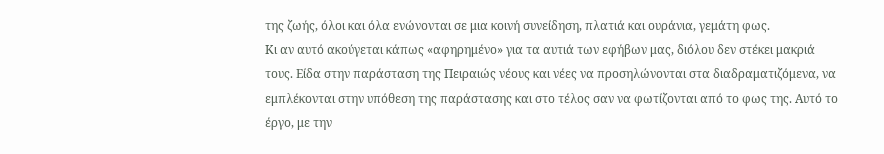της ζωής, όλοι και όλα ενώνονται σε μια κοινή συνείδηση, πλατιά και ουράνια, γεμάτη φως.
Κι αν αυτό ακούγεται κάπως «αφηρημένο» για τα αυτιά των εφήβων μας, διόλου δεν στέκει μακριά τους. Είδα στην παράσταση της Πειραιώς νέους και νέες να προσηλώνονται στα διαδραματιζόμενα, να εμπλέκονται στην υπόθεση της παράστασης και στο τέλος σαν να φωτίζονται από το φως της. Αυτό το έργο, με την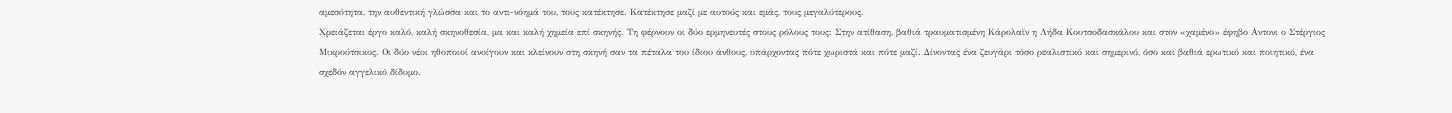αμεσότητα, την αυθεντική γλώσσα και το αντι-νόημά του, τους κατέκτησε. Κατέκτησε μαζί με αυτούς και εμάς, τους μεγαλύτερους.
Χρειάζεται έργο καλό, καλή σκηνοθεσία, μα και καλή χημεία επί σκηνής. Τη φέρνουν οι δύο ερμηνευτές στους ρόλους τους: Στην ατίθαση, βαθιά τραυματισμένη Κάρολαϊν η Λήδα Κουτσοδασκάλου και στον «χαμένο» έφηβο Αντονι ο Στέργιος Μικρούτσικος. Οι δύο νέοι ηθοποιοί ανοίγουν και κλείνουν στη σκηνή σαν τα πέταλα του ίδιου άνθους, υπάρχοντας πότε χωριστά και πότε μαζί. Δίνοντας ένα ζευγάρι τόσο ρεαλιστικό και σημερινό, όσο και βαθιά ερωτικό και ποιητικό, ένα σχεδόν αγγελικό δίδυμο.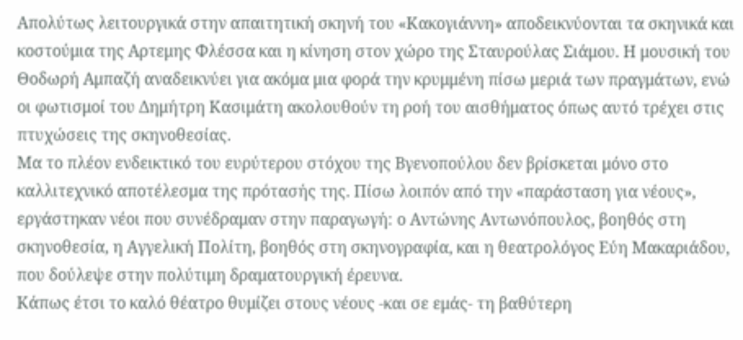Απολύτως λειτουργικά στην απαιτητική σκηνή του «Κακογιάννη» αποδεικνύονται τα σκηνικά και κοστούμια της Αρτεμης Φλέσσα και η κίνηση στον χώρο της Σταυρούλας Σιάμου. Η μουσική του Θοδωρή Αμπαζή αναδεικνύει για ακόμα μια φορά την κρυμμένη πίσω μεριά των πραγμάτων, ενώ οι φωτισμοί του Δημήτρη Κασιμάτη ακολουθούν τη ροή του αισθήματος όπως αυτό τρέχει στις πτυχώσεις της σκηνοθεσίας.
Μα το πλέον ενδεικτικό του ευρύτερου στόχου της Βγενοπούλου δεν βρίσκεται μόνο στο καλλιτεχνικό αποτέλεσμα της πρότασής της. Πίσω λοιπόν από την «παράσταση για νέους», εργάστηκαν νέοι που συνέδραμαν στην παραγωγή: ο Αντώνης Αντωνόπουλος, βοηθός στη σκηνοθεσία, η Αγγελική Πολίτη, βοηθός στη σκηνογραφία, και η θεατρολόγος Εύη Μακαριάδου, που δούλεψε στην πολύτιμη δραματουργική έρευνα.
Κάπως έτσι το καλό θέατρο θυμίζει στους νέους -και σε εμάς- τη βαθύτερη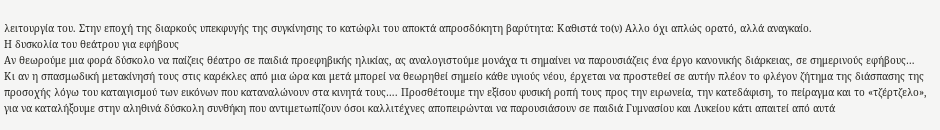λειτουργία του. Στην εποχή της διαρκούς υπεκφυγής της συγκίνησης το κατώφλι του αποκτά απροσδόκητη βαρύτητα: Καθιστά το(ν) Αλλο όχι απλώς ορατό, αλλά αναγκαίο.
Η δυσκολία του θεάτρου για εφήβους
Αν θεωρούμε μια φορά δύσκολο να παίζεις θέατρο σε παιδιά προεφηβικής ηλικίας, ας αναλογιστούμε μονάχα τι σημαίνει να παρουσιάζεις ένα έργο κανονικής διάρκειας, σε σημερινούς εφήβους… Κι αν η σπασμωδική μετακίνησή τους στις καρέκλες από μια ώρα και μετά μπορεί να θεωρηθεί σημείο κάθε υγιούς νέου, έρχεται να προστεθεί σε αυτήν πλέον το φλέγον ζήτημα της διάσπασης της προσοχής λόγω του καταιγισμού των εικόνων που καταναλώνουν στα κινητά τους…. Προσθέτουμε την εξίσου φυσική ροπή τους προς την ειρωνεία, την κατεδάφιση, το πείραγμα και το «τζέρτζελο», για να καταλήξουμε στην αληθινά δύσκολη συνθήκη που αντιμετωπίζουν όσοι καλλιτέχνες αποπειρώνται να παρουσιάσουν σε παιδιά Γυμνασίου και Λυκείου κάτι απαιτεί από αυτά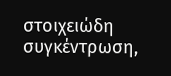στοιχειώδη συγκέντρωση,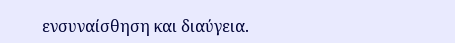ενσυναίσθηση και διαύγεια.